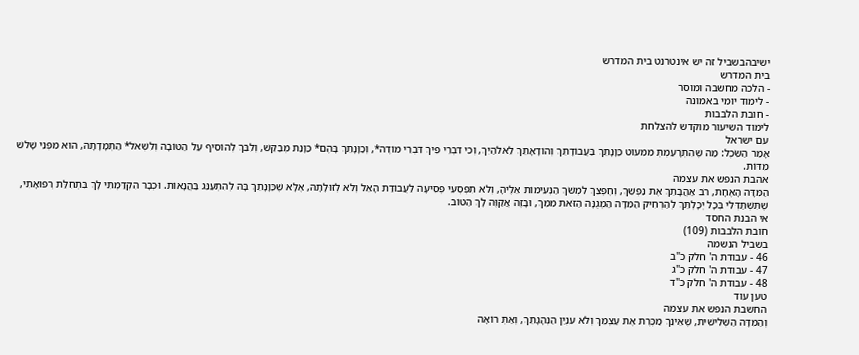ישיבהבשביל זה יש אינטרנט בית המדרש
בית המדרש
- הלכה מחשבה ומוסר
- לימוד יומי באמונה
- חובת הלבבות
לימוד השיעור מוקדש להצלחת
עם ישראל
אָמַר הַשֵּׂכֶל: מַה שֶּׁהִתְרָעַמְתְּ מִמִּעוּט כַּוָּנָתֵךְ בַּעֲבוֹדָתֵךְ וְהוֹדָאָתֵךְ לֵאלֹהַיִךְ, וְכִי דִּבְרֵי פִיךְ דִּבְרֵי מוֹדֶה*, וְכַוָּנָתֵךְ בָּהֶם* כַּוָּנַת מְבַקֵּשׁ, וְלִבֵּךְ לְהוֹסִיף עַל הַטּוֹבָה וְלִשְׁאֹל* הַתְמָדָתָהּ, הוּא מִפְּנֵי שָׁלשׁ מִדּוֹת.
אהבת הנפש את עצמה
הַמִּדָּה הָאֶחָת, רֹב אַהֲבָתֵךְ אֶת נַפְשֵׁךְ, וְחֶפְצֵךְ לִמְשֹׁךְ הַנְּעִימוֹת אֵלֶיהָ, וְלֹא תִפְסְעִי פְסִיעָה לַעֲבוֹדַת הָאֵל וְלֹא לְזוּלָתָהּ, אֶלָּא שֶׁכַּוָּנָתֵךְ בָּהּ לְהִתְעַנֵּג בַּהֲנָאוֹת. וּכְבָר הִקְדַּמְתִּי לָךְ בִּתְחִלַּת רְפוּאָתִי, שֶׁתִּשְׁתַּדְּלִי בְּכָל יְכָלְתֵּךְ לְהַרְחִיק הַמִּדָּה הַמְגֻנָּה הַזֹּאת מִמֵּךְ, וּבָזֶה אֲקַוֶּה לָךְ הַטּוֹב.
אי הבנת החסד
חובת הלבבות (109)
בשביל הנשמה
46 - עבודת ה' חלק כ"ב
47 - עבודת ה' חלק כ"ג
48 - עבודת ה' חלק כ"ד
טען עוד
החשבת הנפש את עצמה
וְהַמִּדָּה הַשְּׁלִישִׁית, שֶׁאֵינֵךְ מַכֶּרֶת אֶת עַצְמֵךְ וְלֹא עִנְיַן הַנְהָגָתֵךְ, וְאַתְּ רוֹאָה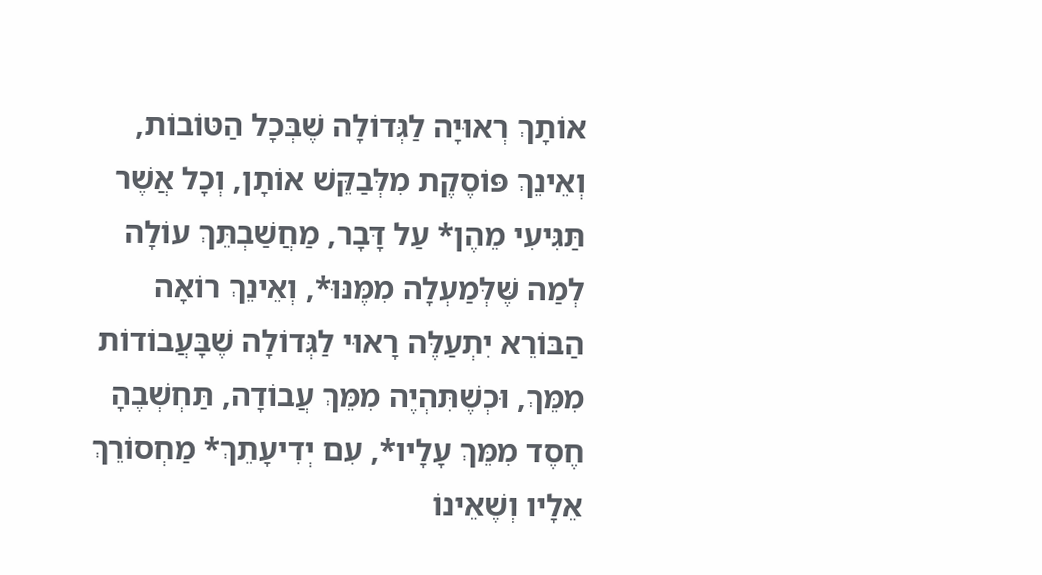אוֹתָךְ רְאוּיָה לַגְּדוֹלָה שֶׁבְּכָל הַטּוֹבוֹת, וְאֵינֵךְ פּוֹסֶקֶת מִלְּבַקֵּשׁ אוֹתָן, וְכָל אֲשֶׁר תַּגִּיעִי מֵהֶן* עַל דָּבָר, מַחֲשַׁבְתֵּךְ עוֹלָה לְמַה שֶּׁלְּמַעְלָה מִמֶּנּוּ*, וְאֵינֵךְ רוֹאָה הַבּוֹרֵא יִתְעַלֶּה רָאוּי לַגְּדוֹלָה שֶׁבָּעֲבוֹדוֹת מִמֵּךְ, וּכְשֶׁתִּהְיֶה מִמֵּךְ עֲבוֹדָה, תַּחְשְׁבֶהָ חֶסֶד מִמֵּךְ עָלָיו*, עִם יְדִיעָתֵךְ* מַחְסוֹרֵךְ אֵלָיו וְשֶׁאֵינוֹ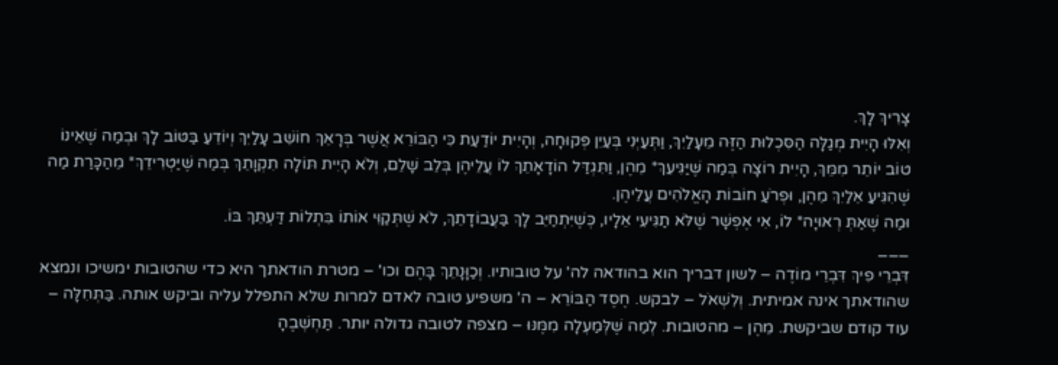צָרִיךְ לָךְ.
וְאִלּוּ הָיִית מְגַלָּה הַסִּכְלוּת הַזֶּה מֵעָלַיִךְ, וַתְּעַיְּנִי בְּעַיִן פְּקוּחָה, וְהָיִית יוֹדַעַת כִּי הַבּוֹרֵא אֲשֶׁר בְּרָאֵךְ חוֹשֵׁב עָלַיִךְ וְיוֹדֵעַ בַּטּוֹב לָךְ וּבְמַה שֶּׁאֵינוֹ טוֹב יוֹתֵר מִמֵּךְ, הָיִית רוֹצָה בְּמַה שֶּׁיַּגִּיעֵךְ* מֵהֶן, וַתִּגְדַּל הוֹדָאָתֵךְ לוֹ עֲלֵיהֶן בְּלֵב שָׁלֵם, וְלֹא הָיִית תּוֹלָה תִקְוָתֵךְ בְּמַה שֶּׁיַּטְרִידֵךְ* מֵהַכָּרַת מַה שֶּׁהִגִּיעַ אֵלַיִךְ מֵהֶן, וּפְרֹעַ חוֹבוֹת הָאֱלֹהִים עֲלֵיהֶן.
וּמַה שֶּׁאַתְּ רְאוּיָה* לוֹ, אִי אֶפְשָׁר שֶׁלֹּא תַגִּיעִי אֵלָיו, כְּשֶׁיִּתְחַיֵּב לָךְ בַּעֲבוֹדָתֵךְ, לֹא שֶׁתְּקַוִּי אוֹתוֹ בִּתְלוֹת דַּעְתֵּךְ בּוֹ.
___
דִּבְרֵי פִיךְ דִּבְרֵי מוֹדֶה – לשון דבריך הוא בהודאה לה' על טובותיו. וְכַוָּנָתֵךְ בָּהֶם וכו' – מטרת הודאתך היא כדי שהטובות ימשיכו ונמצא שהודאתך אינה אמיתית. וְלִשְׁאֹל – לבקש. חֶסֶד הַבּוֹרֵא – ה' משפיע טובה לאדם למרות שלא התפלל עליה וביקש אותה. בַּתְּחִלָּה – עוד קודם שביקשת. מֵהֶן – מהטובות. לְמַה שֶּׁלְּמַעְלָה מִמֶּנּוּ – מצפה לטובה גדולה יותר. תַּחְשְׁבֶהָ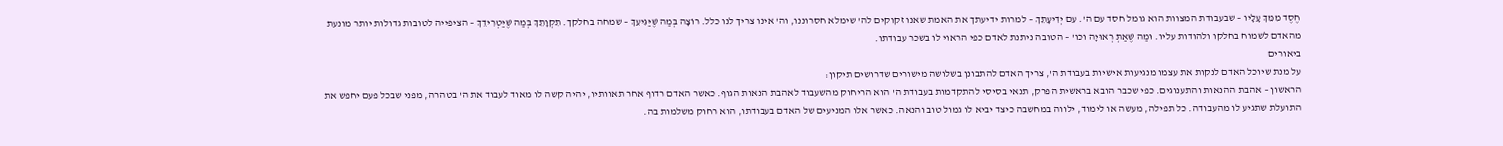חֶסֶד מִמֵּךְ עָלָיו – שבעבודת המצוות הוא גומל חסד עם ה'. עִם יְדִיעָתֵךְ – למרות ידיעתך את האמת שאנו זקוקים לה' שימלא חסרוננו, וה' אינו צריך לנו כלל. רוֹצָה בְּמַה שֶּׁיַּגִּיעֵךְ – שמחה בחלקך. תִקְוָתֵךְ בְּמַה שֶּׁיַּטְרִידֵךְ – הציפייה לטובות גדולות יותר מונעת מהאדם לשמוח בחלקו ולהודות עליו. וּמַה שֶּׁאַתְּ רְאוּיָה וכו' – הטובה ניתנת לאדם כפי הראוי לו בשכר עבודתו.
ביאורים
על מנת שיוכל האדם לנקות את עצמו מנגיעות אישיות בעבודת ה', צריך האדם להתבונן בשלושה מישורים שדרושים תיקון:
הראשון – אהבת ההנאות והתענוגים. כפי שכבר הובא בראשית הפרק, תנאי בסיסי להתקדמות בעבודת ה' הוא הריחוק מהשעבוד לאהבת הנאות הגוף. כאשר האדם רדוף אחר תאוותיו, יהיה קשה לו מאוד לעבוד את ה' בטהרה, מפני שבכל פעם יחפש את התועלת שתגיע לו מהעבודה. כל תפילה, מעשה או לימוד, ילווה במחשבה כיצד יביא לו גמול טוב והנאה. כאשר אלו המניעים של האדם בעבודתו, הוא רחוק משלמות בה.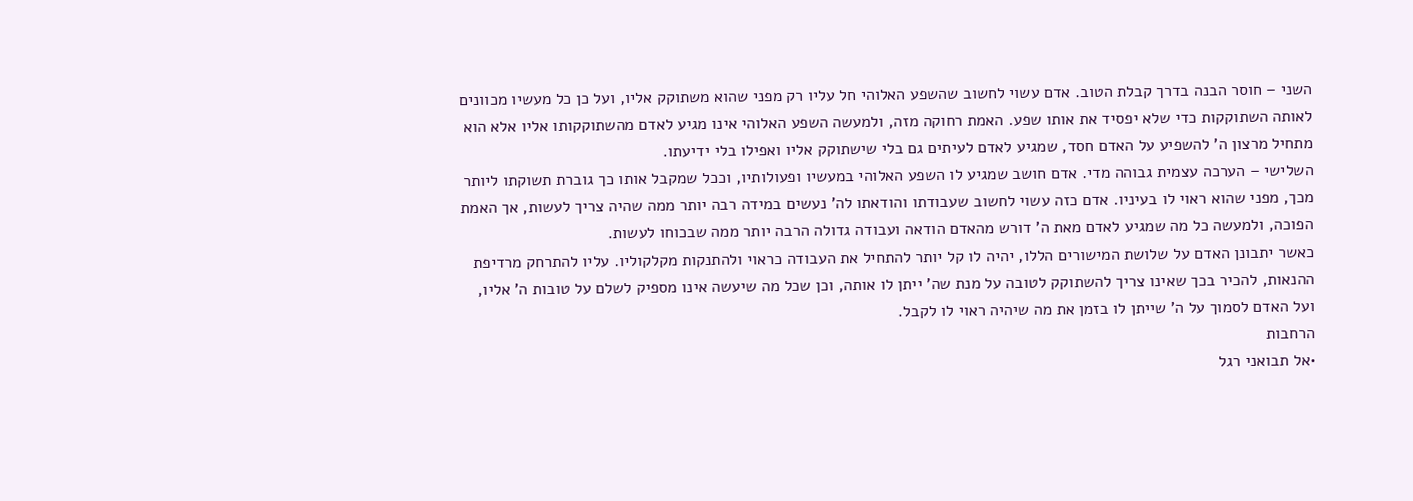השני – חוסר הבנה בדרך קבלת הטוב. אדם עשוי לחשוב שהשפע האלוהי חל עליו רק מפני שהוא משתוקק אליו, ועל כן כל מעשיו מכוונים לאותה השתוקקות כדי שלא יפסיד את אותו שפע. האמת רחוקה מזה, ולמעשה השפע האלוהי אינו מגיע לאדם מהשתוקקותו אליו אלא הוא מתחיל מרצון ה' להשפיע על האדם חסד, שמגיע לאדם לעיתים גם בלי שישתוקק אליו ואפילו בלי ידיעתו.
השלישי – הערכה עצמית גבוהה מדי. אדם חושב שמגיע לו השפע האלוהי במעשיו ופעולותיו, וככל שמקבל אותו כך גוברת תשוקתו ליותר מכך, מפני שהוא ראוי לו בעיניו. אדם כזה עשוי לחשוב שעבודתו והודאתו לה' נעשים במידה רבה יותר ממה שהיה צריך לעשות, אך האמת הפוכה, ולמעשה כל מה שמגיע לאדם מאת ה' דורש מהאדם הודאה ועבודה גדולה הרבה יותר ממה שבכוחו לעשות.
כאשר יתבונן האדם על שלושת המישורים הללו, יהיה לו קל יותר להתחיל את העבודה כראוי ולהתנקות מקלקוליו. עליו להתרחק מרדיפת ההנאות, להכיר בכך שאינו צריך להשתוקק לטובה על מנת שה' ייתן לו אותה, וכן שכל מה שיעשה אינו מספיק לשלם על טובות ה' אליו, ועל האדם לסמוך על ה' שייתן לו בזמן את מה שיהיה ראוי לו לקבל.
הרחבות
•אל תבואני רגל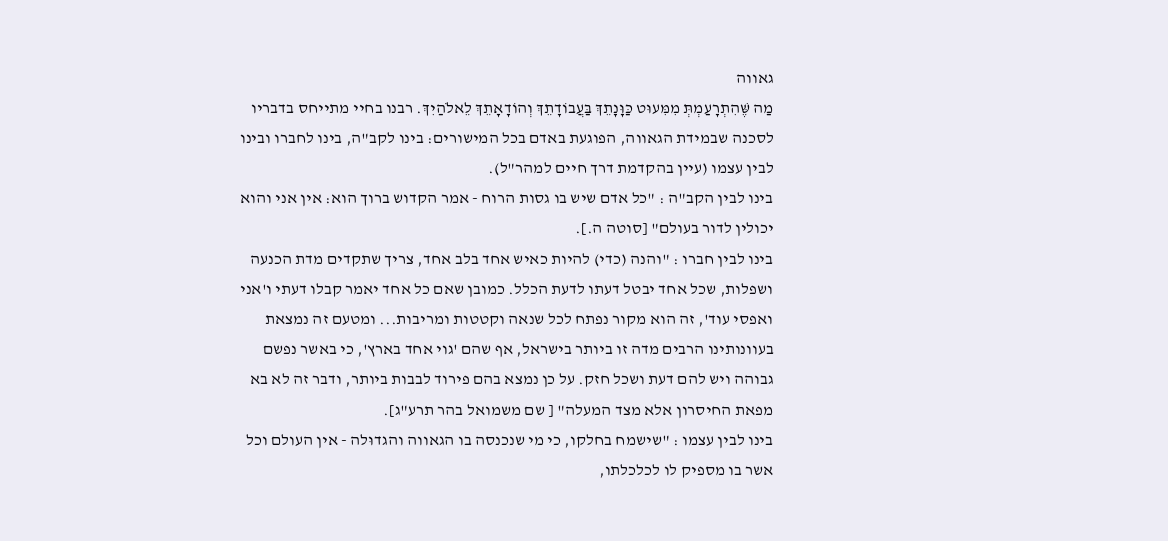גאווה
מַה שֶּׁהִתְרָעַמְתְּ מִמִּעוּט כַּוָּנָתֵךְ בַּעֲבוֹדָתֵךְ וְהוֹדָאָתֵךְ לֵאלֹהַיִךְ. רבנו בחיי מתייחס בדבריו לסכנה שבמידת הגאווה, הפוגעת באדם בכל המישורים: בינו לקב"ה, בינו לחברו ובינו לבין עצמו (עיין בהקדמת דרך חיים למהר"ל).
בינו לבין הקב"ה : "כל אדם שיש בו גסות הרוח - אמר הקדוש ברוך הוא: אין אני והוא יכולין לדור בעולם" [סוטה ה.].
בינו לבין חברו : "והנה (כדי) להיות כאיש אחד בלב אחד, צריך שתקדים מדת הכנעה ושפלות, שכל אחד יבטל דעתו לדעת הכלל. כמובן שאם כל אחד יאמר קבלו דעתי ו'אני ואפסי עוד', זה הוא מקור נפתח לכל שנאה וקטטות ומריבות... ומטעם זה נמצאת בעוונותינו הרבים מדה זו ביותר בישראל, אף שהם 'גוי אחד בארץ', כי באשר נפשם גבוהה ויש להם דעת ושכל חזק. על כן נמצא בהם פירוד לבבות ביותר, ודבר זה לא בא מפאת החיסרון אלא מצד המעלה" [ שם משמואל בהר תרע"ג].
בינו לבין עצמו : "שישמח בחלקו, כי מי שנכנסה בו הגאווה והגדוּלה - אין העולם וכל אשר בו מספיק לו לכלכלתו,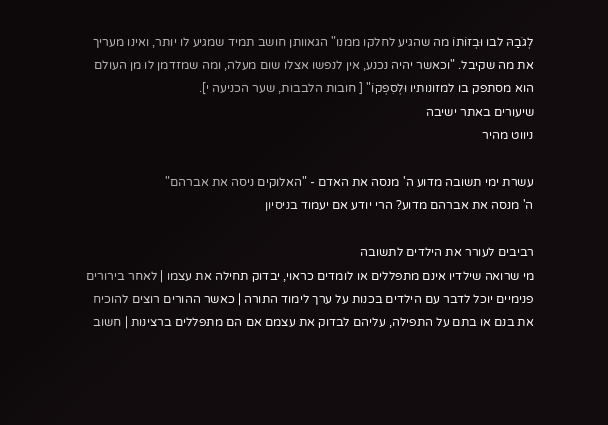לְגֹבַהּ לבו וּבְזוֹתוֹ מה שהגיע לחלקו ממנו" הגאוותן חושב תמיד שמגיע לו יותר, ואינו מעריך את מה שקיבל. "וכאשר יהיה נכנע, אין לנפשו אצלו שום מעלה, ומה שמזדמן לו מן העולם הוא מסתפק בו למזונותיו וּלְסִפְקוֹ" [ חובות הלבבות, שער הכניעה י].
שיעורים באתר ישיבה
ניווט מהיר

עשרת ימי תשובה מדוע ה' מנסה את האדם - "האלוקים ניסה את אברהם"
ה' מנסה את אברהם מדוע? הרי יודע אם יעמוד בניסיון

רביבים לעורר את הילדים לתשובה
מי שרואה שילדיו אינם מתפללים או לומדים כראוי, יבדוק תחילה את עצמו | לאחר בירורים פנימיים יוכל לדבר עם הילדים בכנות על ערך לימוד התורה | כאשר ההורים רוצים להוכיח את בנם או בתם על התפילה, עליהם לבדוק את עצמם אם הם מתפללים ברצינות | חשוב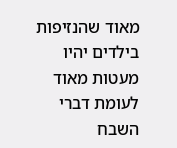מאוד שהנזיפות בילדים יהיו מעטות מאוד לעומת דברי השבח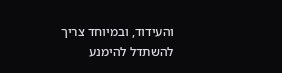והעידוד, ובמיוחד צריך להשתדל להימנע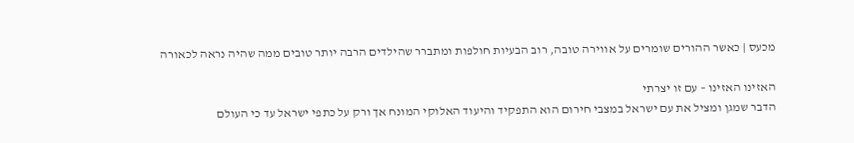מכעס | כאשר ההורים שומרים על אווירה טובה, רוב הבעיות חולפות ומתברר שהילדים הרבה יותר טובים ממה שהיה נראה לכאורה

האזינו האזינו – עם זו יצרתי
הדבר שמגן ומציל את עם ישראל במצבי חירום הוא התפקיד והיעוד האלוקי המונח אך ורק על כתפי ישראל עד כי העולם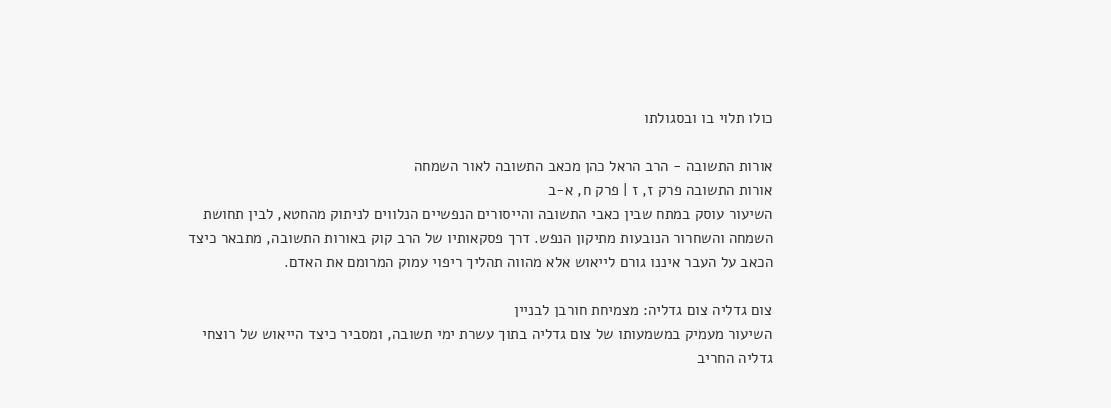כולו תלוי בו ובסגולתו

אורות התשובה - הרב הראל כהן מכאב התשובה לאור השמחה
אורות התשובה פרק ז, ז | פרק ח, א-ב
השיעור עוסק במתח שבין כאבי התשובה והייסורים הנפשיים הנלווים לניתוק מהחטא, לבין תחושת השמחה והשחרור הנובעות מתיקון הנפש. דרך פסקאותיו של הרב קוק באורות התשובה, מתבאר כיצד הכאב על העבר איננו גורם לייאוש אלא מהווה תהליך ריפוי עמוק המרומם את האדם.

צום גדליה צום גדליה: מצמיחת חורבן לבניין
השיעור מעמיק במשמעותו של צום גדליה בתוך עשרת ימי תשובה, ומסביר כיצד הייאוש של רוצחי גדליה החריב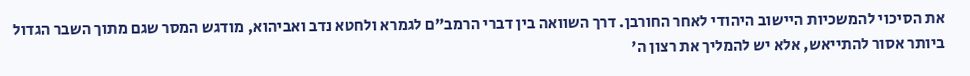את הסיכוי להמשכיות היישוב היהודי לאחר החורבן. דרך השוואה בין דברי הרמב"ם לגמרא ולחטא נדב ואביהוא, מודגש המסר שגם מתוך השבר הגדול ביותר אסור להתייאש, אלא יש להמליך את רצון ה'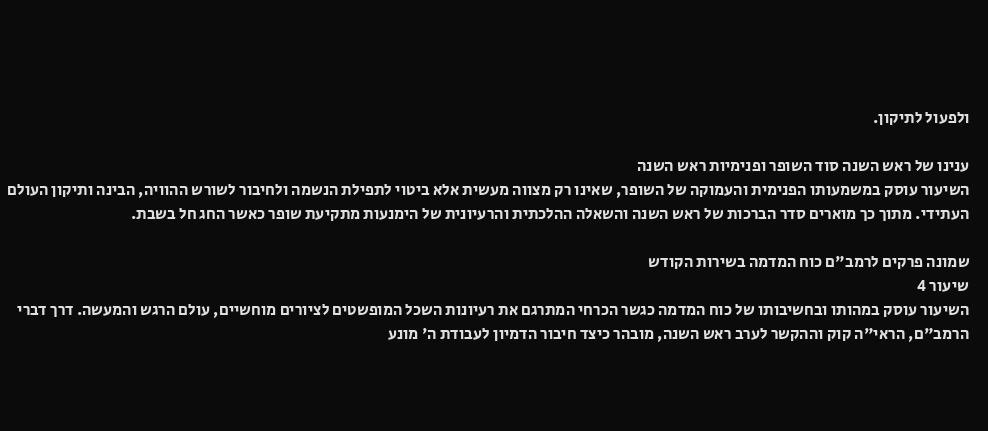ולפעול לתיקון.

ענינו של ראש השנה סוד השופר ופנימיות ראש השנה
השיעור עוסק במשמעותו הפנימית והעמוקה של השופר, שאינו רק מצווה מעשית אלא ביטוי לתפילת הנשמה ולחיבור לשורש ההוויה, הבינה ותיקון העולם העתידי. מתוך כך מוארים סדר הברכות של ראש השנה והשאלה ההלכתית והרעיונית של הימנעות מתקיעת שופר כאשר החג חל בשבת.

שמונה פרקים לרמב"ם כוח המדמה בשירות הקודש
שיעור 4
השיעור עוסק במהותו ובחשיבותו של כוח המדמה כגשר הכרחי המתרגם את רעיונות השכל המופשטים לציורים מוחשיים, עולם הרגש והמעשה. דרך דברי הרמב"ם, הראי"ה קוק וההקשר לערב ראש השנה, מובהר כיצד חיבור הדמיון לעבודת ה' מונע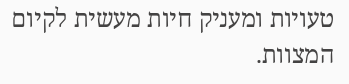טעויות ומעניק חיות מעשית לקיום המצוות.